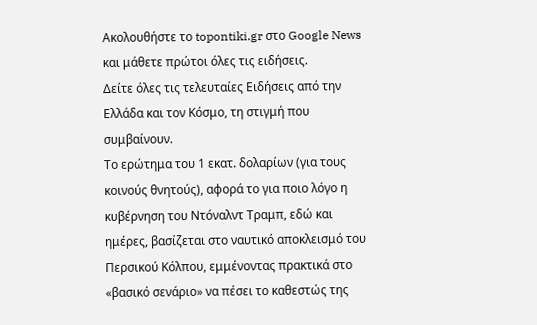Ακολουθήστε το topontiki.gr στο Google News και μάθετε πρώτοι όλες τις ειδήσεις.
Δείτε όλες τις τελευταίες Ειδήσεις από την Ελλάδα και τον Κόσμο, τη στιγμή που συμβαίνουν.
Το ερώτημα του 1 εκατ. δολαρίων (για τους κοινούς θνητούς), αφορά το για ποιο λόγο η κυβέρνηση του Ντόναλντ Τραμπ, εδώ και ημέρες, βασίζεται στο ναυτικό αποκλεισμό του Περσικού Κόλπου, εμμένοντας πρακτικά στο «βασικό σενάριο» να πέσει το καθεστώς της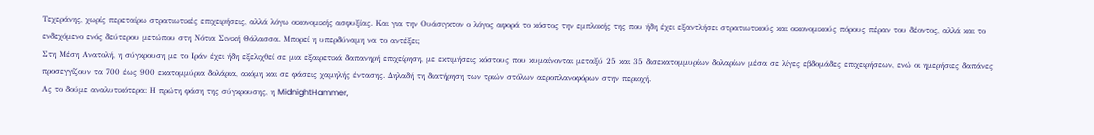Τεχεράνης, χωρίς περεταίρω στρατιωτικές επιχειρήσεις, αλλά λόγω οικονομικής ασφυξίας. Και για την Ουάσιγκτον ο λόγος αφορά το κόστος την εμπλοκής της που ήδη έχει εξαντλήσει στρατιωτικούς και οικονομικούς πόρους πέραν του δέοντος, αλλά και το ενδεχόμενο ενός δεύτερου μετώπου στη Νότια Σινική Θάλασσα. Μπορεί η υπερδύναμη να το αντέξει;
Στη Μέση Ανατολή, η σύγκρουση με το Ιράν έχει ήδη εξελιχθεί σε μια εξαιρετικά δαπανηρή επιχείρηση, με εκτιμήσεις κόστους που κυμαίνονται μεταξύ 25 και 35 δισεκατομμυρίων δολαρίων μέσα σε λίγες εβδομάδες επιχειρήσεων, ενώ οι ημερήσιες δαπάνες προσεγγίζουν τα 700 έως 900 εκατομμύρια δολάρια, ακόμη και σε φάσεις χαμηλής έντασης. Δηλαδή τη διατήρηση των τριών στόλων αεροπλανοφόρων στην περιοχή.
Ας το δούμε αναλυτικότερα: Η πρώτη φάση της σύγκρουσης, η MidnightHammer,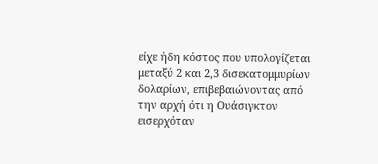είχε ήδη κόστος που υπολογίζεται μεταξύ 2 και 2,3 δισεκατομμυρίων δολαρίων, επιβεβαιώνοντας από την αρχή ότι η Ουάσιγκτον εισερχόταν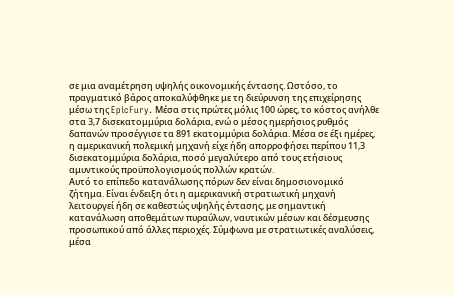σε μια αναμέτρηση υψηλής οικονομικής έντασης. Ωστόσο, το πραγματικό βάρος αποκαλύφθηκε με τη διεύρυνση της επιχείρησης μέσω της EpicFury. Μέσα στις πρώτες μόλις 100 ώρες, το κόστος ανήλθε στα 3,7 δισεκατομμύρια δολάρια, ενώ ο μέσος ημερήσιος ρυθμός δαπανών προσέγγισε τα 891 εκατομμύρια δολάρια. Μέσα σε έξι ημέρες, η αμερικανική πολεμική μηχανή είχε ήδη απορροφήσει περίπου 11,3 δισεκατομμύρια δολάρια, ποσό μεγαλύτερο από τους ετήσιους αμυντικούς προϋπολογισμούς πολλών κρατών.
Αυτό το επίπεδο κατανάλωσης πόρων δεν είναι δημοσιονομικό ζήτημα. Είναι ένδειξη ότι η αμερικανική στρατιωτική μηχανή λειτουργεί ήδη σε καθεστώς υψηλής έντασης, με σημαντική κατανάλωση αποθεμάτων πυραύλων, ναυτικών μέσων και δέσμευσης προσωπικού από άλλες περιοχές. Σύμφωνα με στρατιωτικές αναλύσεις, μέσα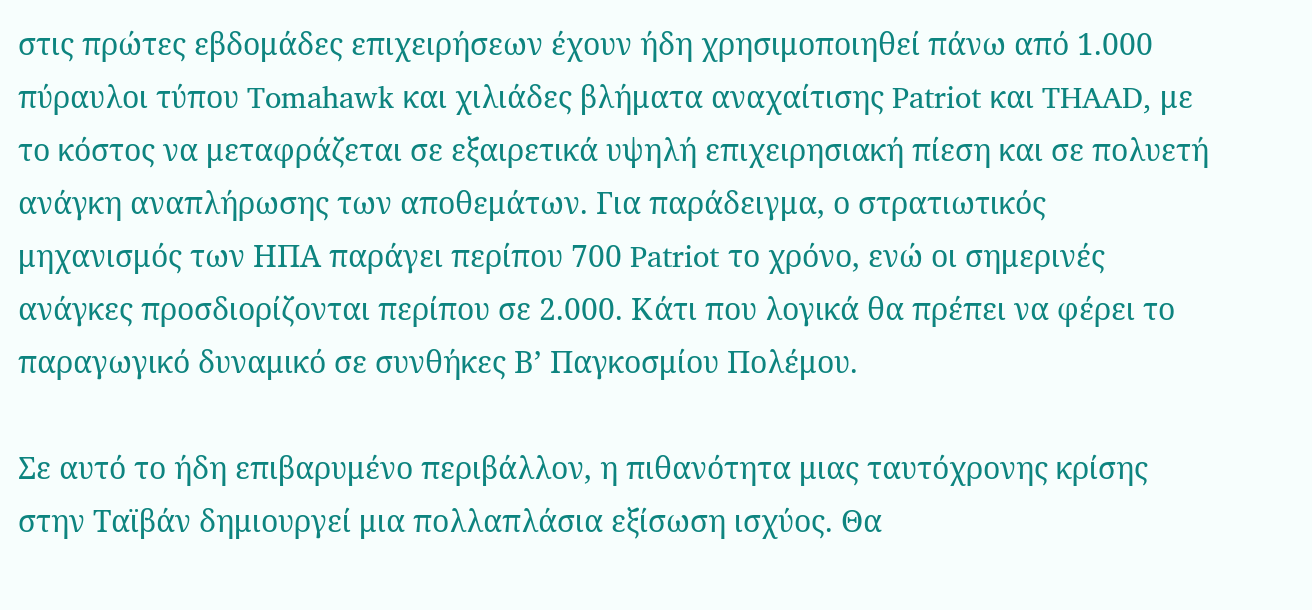στις πρώτες εβδομάδες επιχειρήσεων έχουν ήδη χρησιμοποιηθεί πάνω από 1.000 πύραυλοι τύπου Tomahawk και χιλιάδες βλήματα αναχαίτισης Patriot και THAAD, με το κόστος να μεταφράζεται σε εξαιρετικά υψηλή επιχειρησιακή πίεση και σε πολυετή ανάγκη αναπλήρωσης των αποθεμάτων. Για παράδειγμα, ο στρατιωτικός μηχανισμός των ΗΠΑ παράγει περίπου 700 Patriot το χρόνο, ενώ οι σημερινές ανάγκες προσδιορίζονται περίπου σε 2.000. Κάτι που λογικά θα πρέπει να φέρει το παραγωγικό δυναμικό σε συνθήκες Β’ Παγκοσμίου Πολέμου.

Σε αυτό το ήδη επιβαρυμένο περιβάλλον, η πιθανότητα μιας ταυτόχρονης κρίσης στην Ταϊβάν δημιουργεί μια πολλαπλάσια εξίσωση ισχύος. Θα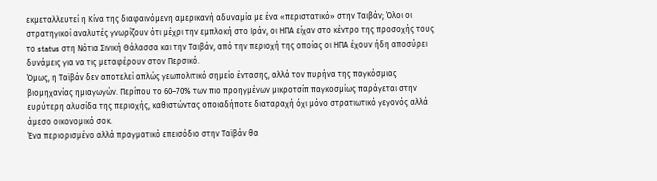εκμεταλλευτεί η Κίνα της διαφαινόμενη αμερικανή αδυναμία με ένα «περιστατικό» στην Ταιβάν; Όλοι οι στρατηγικοί αναλυτές γνωρίζουν ότι μέχρι την εμπλοκή στο Ιράν, οι ΗΠΑ είχαν στο κέντρο της προσοχής τους το status στη Νότια Σινική Θάλασσα και την Ταιβάν, από την περιοχή της οποίας οι ΗΠΑ έχουν ήδη αποσύρει δυνάμεις για να τις μεταφέρουν στον Περσικό.
Όμως, η Ταϊβάν δεν αποτελεί απλώς γεωπολιτικό σημείο έντασης, αλλά τον πυρήνα της παγκόσμιας βιομηχανίας ημιαγωγών. Περίπου το 60–70% των πιο προηγμένων μικροτσίπ παγκοσμίως παράγεται στην ευρύτερη αλυσίδα της περιοχής, καθιστώντας οποιαδήποτε διαταραχή όχι μόνο στρατιωτικό γεγονός αλλά άμεσο οικονομικό σοκ.
Ένα περιορισμένο αλλά πραγματικό επεισόδιο στην Ταϊβάν θα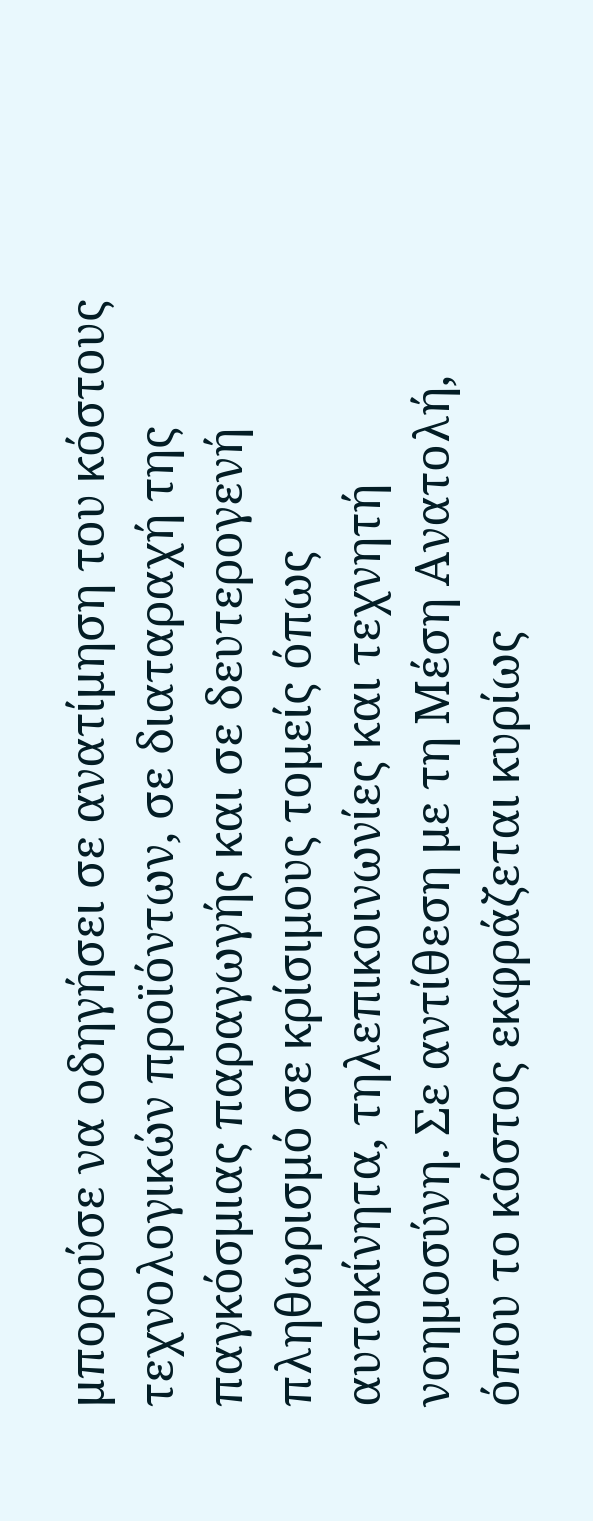μπορούσε να οδηγήσει σε ανατίμηση του κόστους τεχνολογικών προϊόντων, σε διαταραχή της παγκόσμιας παραγωγής και σε δευτερογενή πληθωρισμό σε κρίσιμους τομείς όπως αυτοκίνητα, τηλεπικοινωνίες και τεχνητή νοημοσύνη. Σε αντίθεση με τη Μέση Ανατολή, όπου το κόστος εκφράζεται κυρίως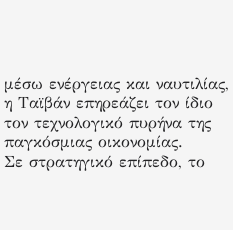μέσω ενέργειας και ναυτιλίας, η Ταϊβάν επηρεάζει τον ίδιο τον τεχνολογικό πυρήνα της παγκόσμιας οικονομίας.
Σε στρατηγικό επίπεδο, το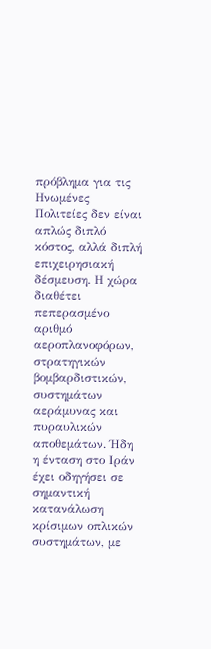πρόβλημα για τις Ηνωμένες Πολιτείες δεν είναι απλώς διπλό κόστος, αλλά διπλή επιχειρησιακή δέσμευση. Η χώρα διαθέτει πεπερασμένο αριθμό αεροπλανοφόρων, στρατηγικών βομβαρδιστικών, συστημάτων αεράμυνας και πυραυλικών αποθεμάτων. Ήδη η ένταση στο Ιράν έχει οδηγήσει σε σημαντική κατανάλωση κρίσιμων οπλικών συστημάτων, με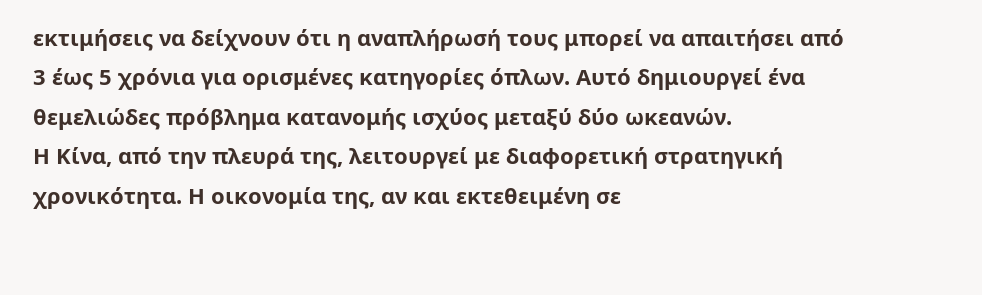εκτιμήσεις να δείχνουν ότι η αναπλήρωσή τους μπορεί να απαιτήσει από 3 έως 5 χρόνια για ορισμένες κατηγορίες όπλων. Αυτό δημιουργεί ένα θεμελιώδες πρόβλημα κατανομής ισχύος μεταξύ δύο ωκεανών.
Η Κίνα, από την πλευρά της, λειτουργεί με διαφορετική στρατηγική χρονικότητα. Η οικονομία της, αν και εκτεθειμένη σε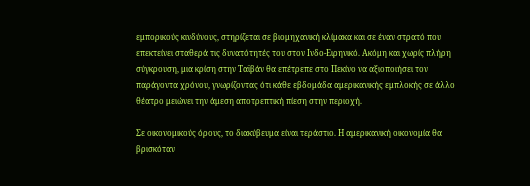εμπορικούς κινδύνους, στηρίζεται σε βιομηχανική κλίμακα και σε έναν στρατό που επεκτείνει σταθερά τις δυνατότητές του στον Ινδο-Ειρηνικό. Ακόμη και χωρίς πλήρη σύγκρουση, μια κρίση στην Ταϊβάν θα επέτρεπε στο Πεκίνο να αξιοποιήσει τον παράγοντα χρόνου, γνωρίζοντας ότι κάθε εβδομάδα αμερικανικής εμπλοκής σε άλλο θέατρο μειώνει την άμεση αποτρεπτική πίεση στην περιοχή.

Σε οικονομικούς όρους, το διακύβευμα είναι τεράστιο. Η αμερικανική οικονομία θα βρισκόταν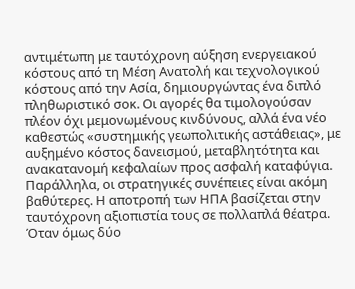αντιμέτωπη με ταυτόχρονη αύξηση ενεργειακού κόστους από τη Μέση Ανατολή και τεχνολογικού κόστους από την Ασία, δημιουργώντας ένα διπλό πληθωριστικό σοκ. Οι αγορές θα τιμολογούσαν πλέον όχι μεμονωμένους κινδύνους, αλλά ένα νέο καθεστώς «συστημικής γεωπολιτικής αστάθειας», με αυξημένο κόστος δανεισμού, μεταβλητότητα και ανακατανομή κεφαλαίων προς ασφαλή καταφύγια.
Παράλληλα, οι στρατηγικές συνέπειες είναι ακόμη βαθύτερες. Η αποτροπή των ΗΠΑ βασίζεται στην ταυτόχρονη αξιοπιστία τους σε πολλαπλά θέατρα. Όταν όμως δύο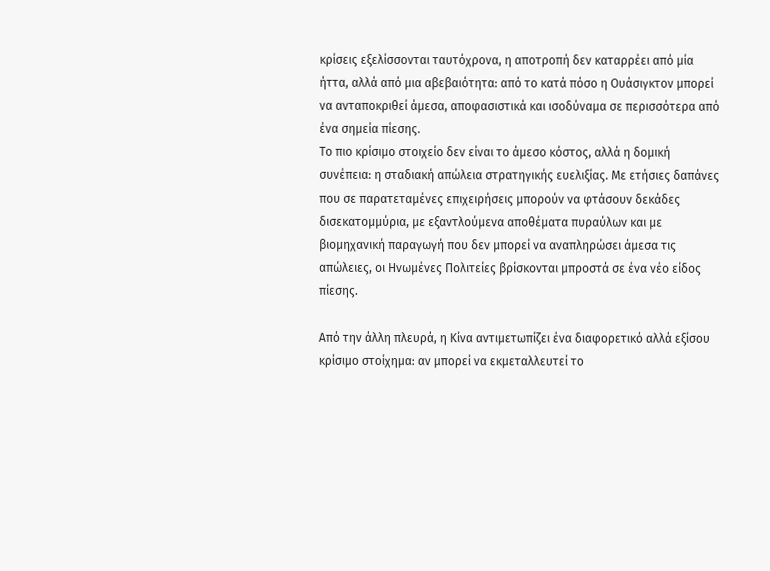κρίσεις εξελίσσονται ταυτόχρονα, η αποτροπή δεν καταρρέει από μία ήττα, αλλά από μια αβεβαιότητα: από το κατά πόσο η Ουάσιγκτον μπορεί να ανταποκριθεί άμεσα, αποφασιστικά και ισοδύναμα σε περισσότερα από ένα σημεία πίεσης.
Το πιο κρίσιμο στοιχείο δεν είναι το άμεσο κόστος, αλλά η δομική συνέπεια: η σταδιακή απώλεια στρατηγικής ευελιξίας. Με ετήσιες δαπάνες που σε παρατεταμένες επιχειρήσεις μπορούν να φτάσουν δεκάδες δισεκατομμύρια, με εξαντλούμενα αποθέματα πυραύλων και με βιομηχανική παραγωγή που δεν μπορεί να αναπληρώσει άμεσα τις απώλειες, οι Ηνωμένες Πολιτείες βρίσκονται μπροστά σε ένα νέο είδος πίεσης.

Από την άλλη πλευρά, η Κίνα αντιμετωπίζει ένα διαφορετικό αλλά εξίσου κρίσιμο στοίχημα: αν μπορεί να εκμεταλλευτεί το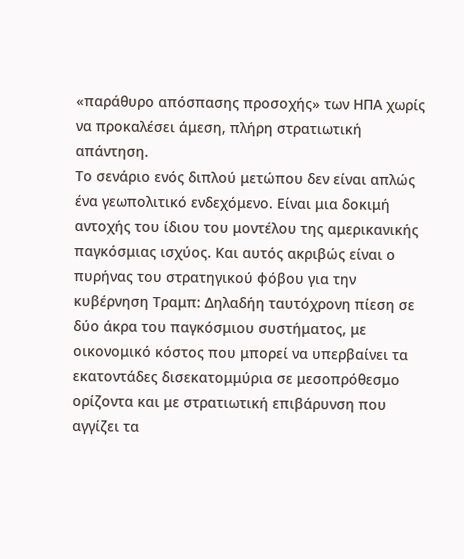«παράθυρο απόσπασης προσοχής» των ΗΠΑ χωρίς να προκαλέσει άμεση, πλήρη στρατιωτική απάντηση.
Το σενάριο ενός διπλού μετώπου δεν είναι απλώς ένα γεωπολιτικό ενδεχόμενο. Είναι μια δοκιμή αντοχής του ίδιου του μοντέλου της αμερικανικής παγκόσμιας ισχύος. Και αυτός ακριβώς είναι ο πυρήνας του στρατηγικού φόβου για την κυβέρνηση Τραμπ: Δηλαδήη ταυτόχρονη πίεση σε δύο άκρα του παγκόσμιου συστήματος, με οικονομικό κόστος που μπορεί να υπερβαίνει τα εκατοντάδες δισεκατομμύρια σε μεσοπρόθεσμο ορίζοντα και με στρατιωτική επιβάρυνση που αγγίζει τα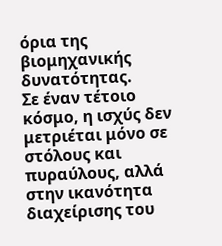όρια της βιομηχανικής δυνατότητας.
Σε έναν τέτοιο κόσμο, η ισχύς δεν μετριέται μόνο σε στόλους και πυραύλους, αλλά στην ικανότητα διαχείρισης του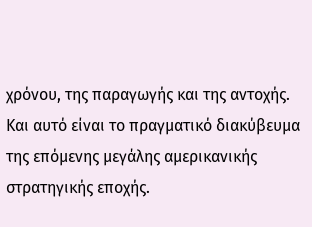χρόνου, της παραγωγής και της αντοχής. Και αυτό είναι το πραγματικό διακύβευμα της επόμενης μεγάλης αμερικανικής στρατηγικής εποχής.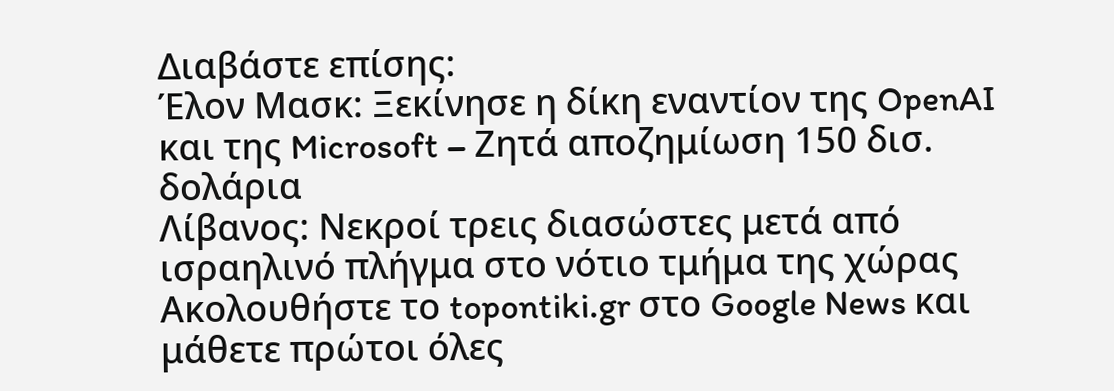Διαβάστε επίσης:
Έλον Μασκ: Ξεκίνησε η δίκη εναντίον της OpenAI και της Microsoft – Ζητά αποζημίωση 150 δισ. δολάρια
Λίβανος: Νεκροί τρεις διασώστες μετά από ισραηλινό πλήγμα στο νότιο τμήμα της χώρας
Ακολουθήστε το topontiki.gr στο Google News και μάθετε πρώτοι όλες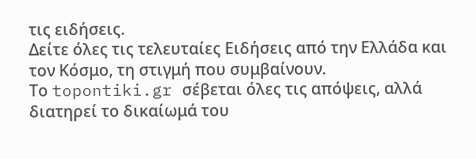τις ειδήσεις.
Δείτε όλες τις τελευταίες Ειδήσεις από την Ελλάδα και τον Κόσμο, τη στιγμή που συμβαίνουν.
Το topontiki.gr σέβεται όλες τις απόψεις, αλλά διατηρεί το δικαίωμά του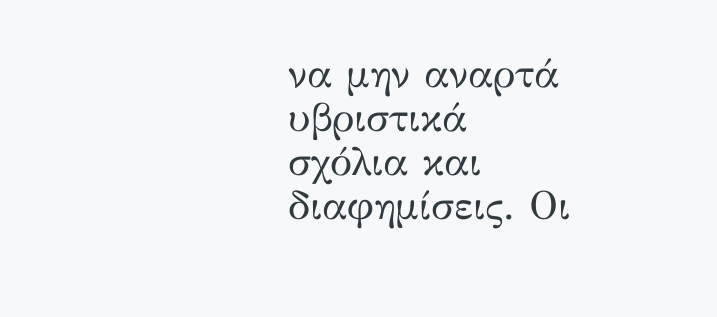να μην αναρτά υβριστικά σχόλια και διαφημίσεις. Οι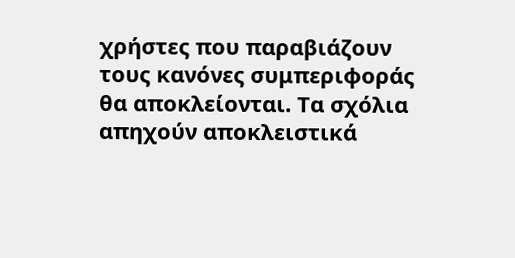χρήστες που παραβιάζουν τους κανόνες συμπεριφοράς θα αποκλείονται. Τα σχόλια απηχούν αποκλειστικά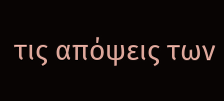τις απόψεις των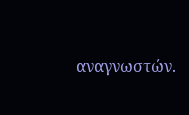αναγνωστών.